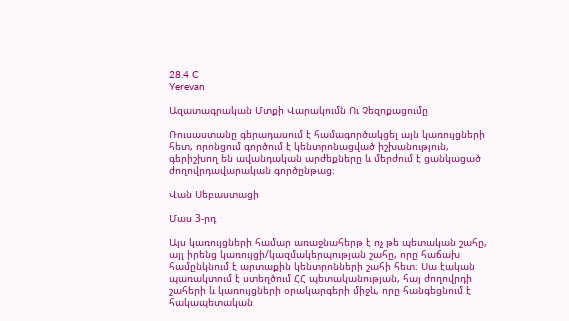28.4 C
Yerevan

Ազատագրական Մտքի Վարակումն Ու Չեզոքացումը

Ռուսաստանը գերադասում է համագործակցել այն կառույցների հետ, որոնցում գործում է կենտրոնացված իշխանություն, գերիշխող են ավանդական արժեքները և մերժում է ցանկացած ժողովրդավարական գործընթաց։

Վան Սեբաստացի

Մաս 3‑րդ

Այս կառույցների համար առաջնահերթ է ոչ թե պետական շահը, այլ իրենց կառույցի/կազմակերպության շահը, որը հաճախ համընկնում է արտաքին կենտրոնների շահի հետ։ Սա էական պառակտում է ստեղծում ՀՀ պետականության, հայ ժողովրդի շահերի և կառույցների օրակարգերի միջև, որը հանգեցնում է հակապետական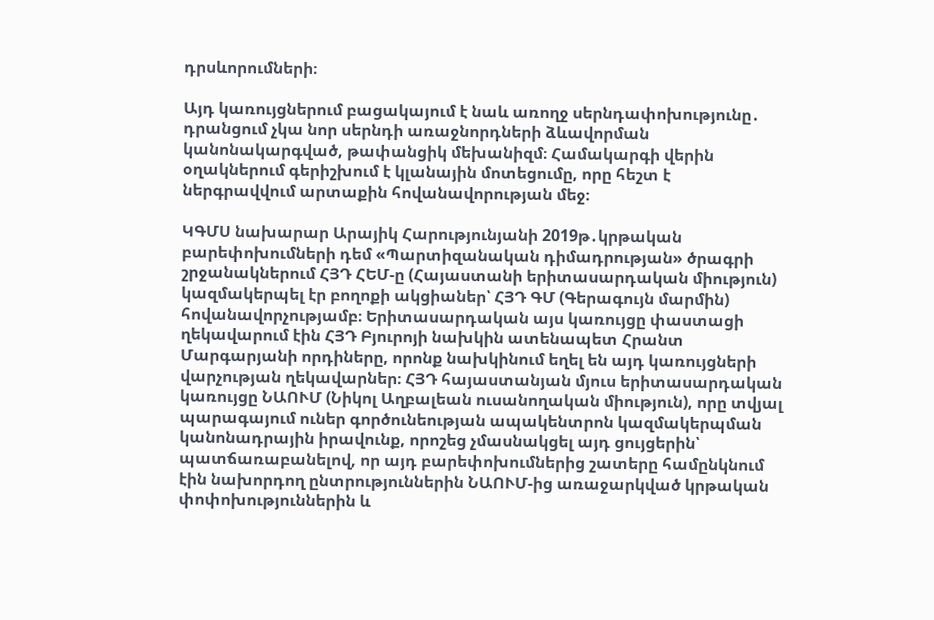դրսևորումների։

Այդ կառույցներում բացակայում է նաև առողջ սերնդափոխությունը․ դրանցում չկա նոր սերնդի առաջնորդների ձևավորման կանոնակարգված, թափանցիկ մեխանիզմ։ Համակարգի վերին օղակներում գերիշխում է կլանային մոտեցումը, որը հեշտ է ներգրավվում արտաքին հովանավորության մեջ։

ԿԳՄՍ նախարար Արայիկ Հարությունյանի 2019թ․կրթական բարեփոխումների դեմ «Պարտիզանական դիմադրության» ծրագրի շրջանակներում ՀՅԴ ՀԵՄ‑ը (Հայաստանի երիտասարդական միություն) կազմակերպել էր բողոքի ակցիաներ՝ ՀՅԴ ԳՄ (Գերագույն մարմին) հովանավորչությամբ։ Երիտասարդական այս կառույցը փաստացի ղեկավարում էին ՀՅԴ Բյուրոյի նախկին ատենապետ Հրանտ Մարգարյանի որդիները, որոնք նախկինում եղել են այդ կառույցների վարչության ղեկավարներ։ ՀՅԴ հայաստանյան մյուս երիտասարդական կառույցը ՆԱՈՒՄ (Նիկոլ Աղբալեան ուսանողական միություն), որը տվյալ պարագայում ուներ գործունեության ապակենտրոն կազմակերպման կանոնադրային իրավունք, որոշեց չմասնակցել այդ ցույցերին՝ պատճառաբանելով, որ այդ բարեփոխումներից շատերը համընկնում էին նախորդող ընտրություններին ՆԱՈՒՄ-ից առաջարկված կրթական փոփոխություններին և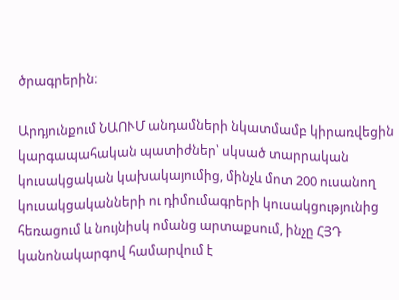ծրագրերին։

Արդյունքում ՆԱՈՒՄ անդամների նկատմամբ կիրառվեցին կարգապահական պատիժներ՝ սկսած տարրական կուսակցական կախակայումից, մինչև մոտ 200 ուսանող կուսակցականների ու դիմումագրերի կուսակցությունից հեռացում և նույնիսկ ոմանց արտաքսում, ինչը ՀՅԴ կանոնակարգով համարվում է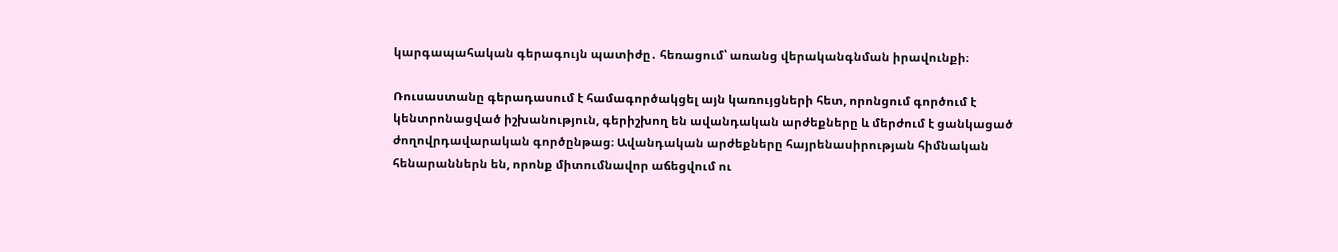կարգապահական գերագույն պատիժը․ հեռացում՝ առանց վերականգնման իրավունքի։

Ռուսաստանը գերադասում է համագործակցել այն կառույցների հետ, որոնցում գործում է կենտրոնացված իշխանություն, գերիշխող են ավանդական արժեքները և մերժում է ցանկացած ժողովրդավարական գործընթաց։ Ավանդական արժեքները հայրենասիրության հիմնական հենարաններն են, որոնք միտումնավոր աճեցվում ու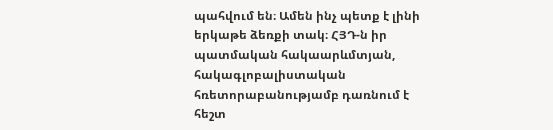պահվում են։ Ամեն ինչ պետք է լինի երկաթե ձեռքի տակ։ ՀՅԴ‑ն իր պատմական հակաարևմտյան, հակագլոբալիստական հռետորաբանությամբ դառնում է հեշտ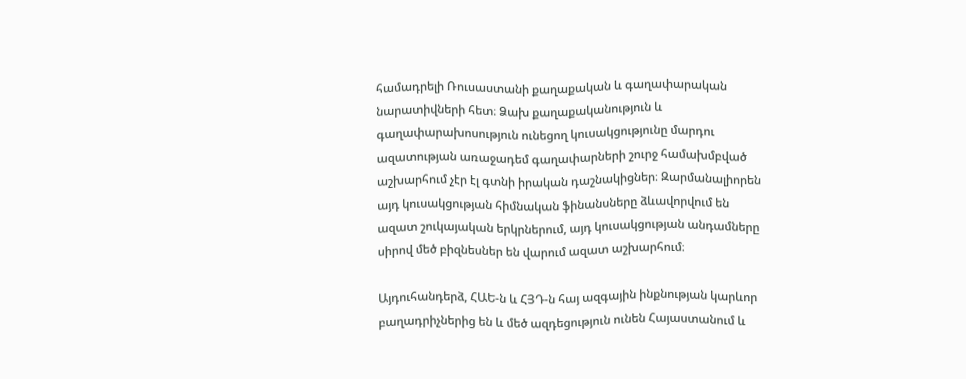համադրելի Ռուսաստանի քաղաքական և գաղափարական նարատիվների հետ։ Ձախ քաղաքականություն և գաղափարախոսություն ունեցող կուսակցությունը մարդու ազատության առաջադեմ գաղափարների շուրջ համախմբված աշխարհում չէր էլ գտնի իրական դաշնակիցներ։ Զարմանալիորեն այդ կուսակցության հիմնական ֆինանսները ձևավորվում են ազատ շուկայական երկրներում, այդ կուսակցության անդամները սիրով մեծ բիզնեսներ են վարում ազատ աշխարհում։

Այդուհանդերձ, ՀԱԵ‑ն և ՀՅԴ‑ն հայ ազգային ինքնության կարևոր բաղադրիչներից են և մեծ ազդեցություն ունեն Հայաստանում և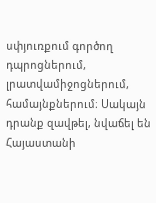սփյուռքում գործող դպրոցներում, լրատվամիջոցներում, համայնքներում։ Սակայն դրանք զավթել, նվաճել են Հայաստանի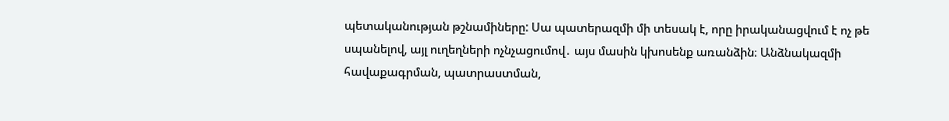պետականության թշնամիները: Սա պատերազմի մի տեսակ է, որը իրականացվում է ոչ թե սպանելով, այլ ուղեղների ոչնչացումով․ այս մասին կխոսենք առանձին։ Անձնակազմի հավաքագրման, պատրաստման,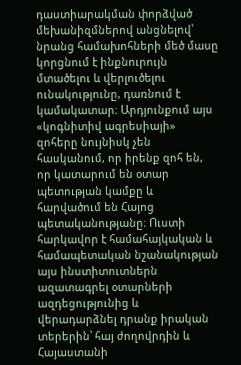դաստիարակման փորձված մեխանիզմներով անցնելով՝ նրանց համախոհների մեծ մասը կորցնում է ինքնուրույն մտածելու և վերլուծելու ունակությունը, դառնում է կամակատար։ Արդյունքում այս «կոգնիտիվ ագրեսիայի» զոհերը նույնիսկ չեն հասկանում, որ իրենք զոհ են, որ կատարում են օտար պետության կամքը և հարվածում են Հայոց պետականությանը։ Ուստի հարկավոր է համահայկական և համապետական նշանակության այս ինստիտուտներն ազատագրել օտարների ազդեցությունից և վերադարձնել դրանք իրական տերերին՝ հայ ժողովրդին և Հայաստանի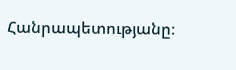Հանրապետությանը։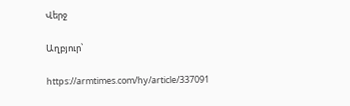Վերջ

Աղբյուր՝

https://armtimes.com/hy/article/337091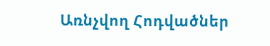Առնչվող Հոդվածներ